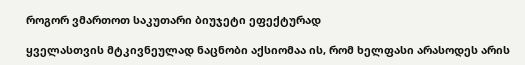როგორ ვმართოთ საკუთარი ბიუჯეტი ეფექტურად

ყველასთვის მტკივნეულად ნაცნობი აქსიომაა ის, რომ ხელფასი არასოდეს არის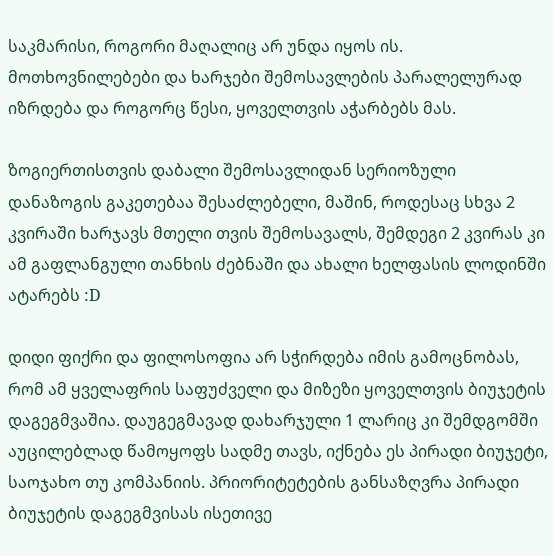საკმარისი, როგორი მაღალიც არ უნდა იყოს ის. მოთხოვნილებები და ხარჯები შემოსავლების პარალელურად იზრდება და როგორც წესი, ყოველთვის აჭარბებს მას.

ზოგიერთისთვის დაბალი შემოსავლიდან სერიოზული დანაზოგის გაკეთებაა შესაძლებელი, მაშინ, როდესაც სხვა 2 კვირაში ხარჯავს მთელი თვის შემოსავალს, შემდეგი 2 კვირას კი ამ გაფლანგული თანხის ძებნაში და ახალი ხელფასის ლოდინში ატარებს :D

დიდი ფიქრი და ფილოსოფია არ სჭირდება იმის გამოცნობას, რომ ამ ყველაფრის საფუძველი და მიზეზი ყოველთვის ბიუჯეტის დაგეგმვაშია. დაუგეგმავად დახარჯული 1 ლარიც კი შემდგომში აუცილებლად წამოყოფს სადმე თავს, იქნება ეს პირადი ბიუჯეტი, საოჯახო თუ კომპანიის. პრიორიტეტების განსაზღვრა პირადი ბიუჯეტის დაგეგმვისას ისეთივე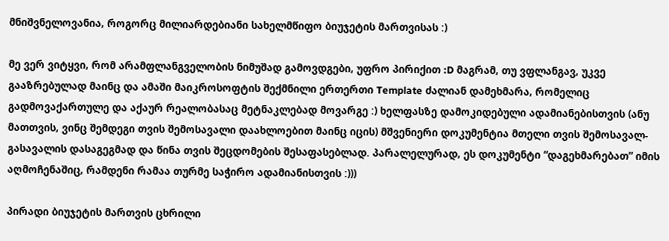მნიშვნელოვანია, როგორც მილიარდებიანი სახელმწიფო ბიუჯეტის მართვისას :)

მე ვერ ვიტყვი, რომ არამფლანგველობის ნიმუშად გამოვდგები, უფრო პირიქით :D მაგრამ, თუ ვფლანგავ, უკვე გააზრებულად მაინც და ამაში მაიკროსოფტის შექმნილი ერთერთი Template ძალიან დამეხმარა, რომელიც გადმოვაქართულე და აქაურ რეალობასაც მეტნაკლებად მოვარგე :) ხელფასზე დამოკიდებული ადამიანებისთვის (ანუ მათთვის, ვინც შემდეგი თვის შემოსავალი დაახლოებით მაინც იცის) მშვენიერი დოკუმენტია მთელი თვის შემოსავალ-გასავალის დასაგეგმად და წინა თვის შეცდომების შესაფასებლად. პარალელურად, ეს დოკუმენტი “დაგეხმარებათ” იმის აღმოჩენაშიც, რამდენი რამაა თურმე საჭირო ადამიანისთვის :)))

პირადი ბიუჯეტის მართვის ცხრილი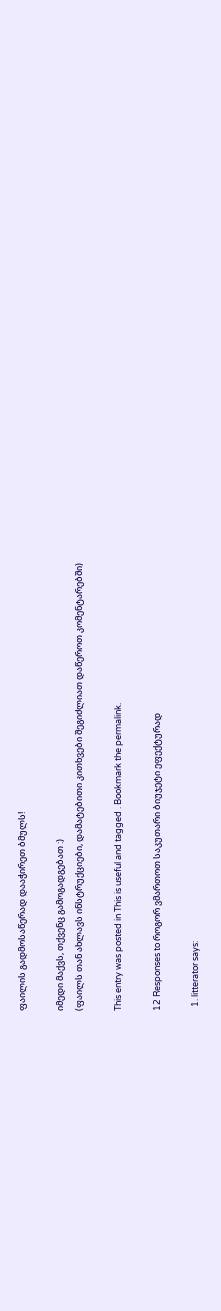ფაილის გადმოსაწერად დააჭირეთ ბმულს!

იმედი მაქვს, თქვენც გამოგადგებათ :)
(ფაილს თან ახლავს ინსტრუქციები, დამატებითი კითხვები შეგიძლიათ დაწეროთ კომენტარებში)

This entry was posted in This is useful and tagged . Bookmark the permalink.

12 Responses to როგორ ვმართოთ საკუთარი ბიუჯეტი ეფექტურად

  1. litterator says: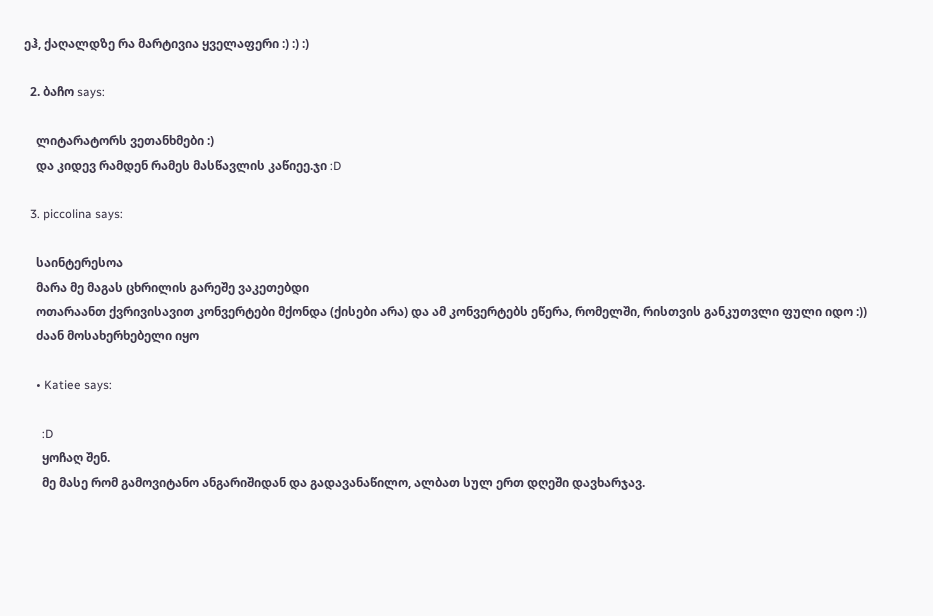ეჰ, ქაღალდზე რა მარტივია ყველაფერი :) :) :)

  2. ბაჩო says:

    ლიტარატორს ვეთანხმები :)
    და კიდევ რამდენ რამეს მასწავლის კაწიეე.ჯი :D

  3. piccolina says:

    საინტერესოა
    მარა მე მაგას ცხრილის გარეშე ვაკეთებდი
    ოთარაანთ ქვრივისავით კონვერტები მქონდა (ქისები არა) და ამ კონვერტებს ეწერა, რომელში, რისთვის განკუთვლი ფული იდო :))
    ძაან მოსახერხებელი იყო

    • Katiee says:

      :D
      ყოჩაღ შენ.
      მე მასე რომ გამოვიტანო ანგარიშიდან და გადავანაწილო, ალბათ სულ ერთ დღეში დავხარჯავ.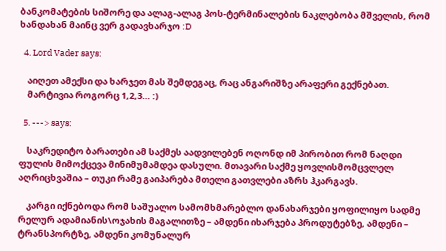ბანკომატების სიშორე და ალაგ-ალაგ პოს-ტერმინალების ნაკლებობა მშველის, რომ ხანდახან მაინც ვერ გადავხარჯო :D

  4. Lord Vader says:

    აიღეთ ამექსი და ხარჯეთ მას შემდეგაც, რაც ანგარიშზე არაფერი გექნებათ.
    მარტივია როგორც 1,2,3… :)

  5. ---> says:

    საკრედიტო ბარათები ამ საქმეს აადვილებენ ოღონდ იმ პირობით რომ ნაღდი ფულის მიმოქცევა მინიმუმამდეა დასული. მთავარი საქმე ყოვლისმომცვლელ აღრიცხვაშია – თუკი რამე გაიპარება მთელი გათვლები აზრს ჰკარგავს.

    კარგი იქნებოდა რომ საშუალო სამომხმარებლო დანახარჯები ყოფილიყო სადმე რელურ ადამიანის\ოჯახის მაგალითზე – ამდენი იხარჯება პროდუტებზე, ამდენი – ტრანსპორტზე, ამდენი კომუნალურ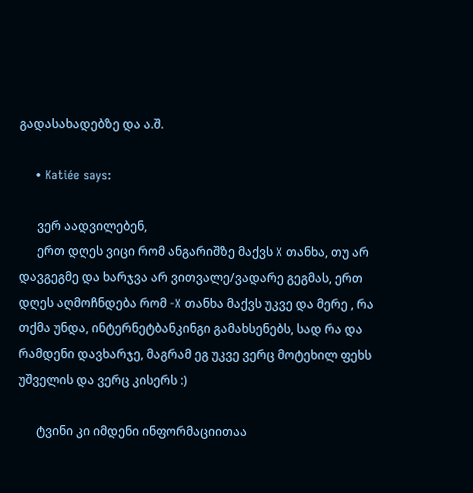გადასახადებზე და ა.შ.

    • Katiée says:

      ვერ აადვილებენ,
      ერთ დღეს ვიცი რომ ანგარიშზე მაქვს X თანხა, თუ არ დავგეგმე და ხარჯვა არ ვითვალე/ვადარე გეგმას, ერთ დღეს აღმოჩნდება რომ -X თანხა მაქვს უკვე და მერე , რა თქმა უნდა, ინტერნეტბანკინგი გამახსენებს, სად რა და რამდენი დავხარჯე, მაგრამ ეგ უკვე ვერც მოტეხილ ფეხს უშველის და ვერც კისერს :)

      ტვინი კი იმდენი ინფორმაციითაა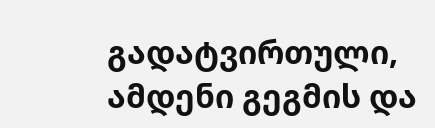გადატვირთული, ამდენი გეგმის და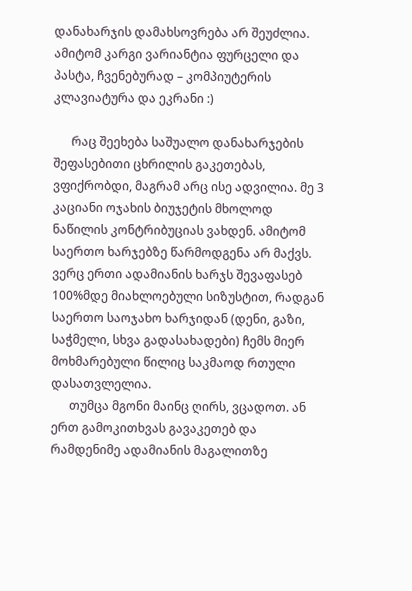დანახარჯის დამახსოვრება არ შეუძლია. ამიტომ კარგი ვარიანტია ფურცელი და პასტა, ჩვენებურად – კომპიუტერის კლავიატურა და ეკრანი :)

      რაც შეეხება საშუალო დანახარჯების შეფასებითი ცხრილის გაკეთებას, ვფიქრობდი, მაგრამ არც ისე ადვილია. მე 3 კაციანი ოჯახის ბიუჯეტის მხოლოდ ნაწილის კონტრიბუციას ვახდენ. ამიტომ საერთო ხარჯებზე წარმოდგენა არ მაქვს. ვერც ერთი ადამიანის ხარჯს შევაფასებ 100%მდე მიახლოებული სიზუსტით, რადგან საერთო საოჯახო ხარჯიდან (დენი, გაზი, საჭმელი, სხვა გადასახადები) ჩემს მიერ მოხმარებული წილიც საკმაოდ რთული დასათვლელია.
      თუმცა მგონი მაინც ღირს, ვცადოთ. ან ერთ გამოკითხვას გავაკეთებ და რამდენიმე ადამიანის მაგალითზე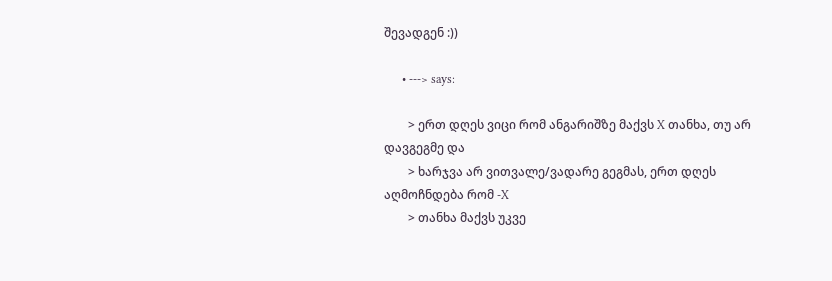შევადგენ :))

      • ---> says:

        > ერთ დღეს ვიცი რომ ანგარიშზე მაქვს X თანხა, თუ არ დავგეგმე და
        > ხარჯვა არ ვითვალე/ვადარე გეგმას, ერთ დღეს აღმოჩნდება რომ -X
        > თანხა მაქვს უკვე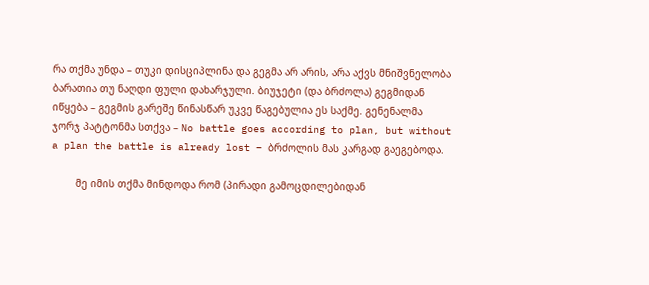რა თქმა უნდა – თუკი დისციპლინა და გეგმა არ არის, არა აქვს მნიშვნელობა ბარათია თუ ნაღდი ფული დახარჯული. ბიუჯეტი (და ბრძოლა) გეგმიდან იწყება – გეგმის გარეშე წინასწარ უკვე წაგებულია ეს საქმე. გენენალმა ჯორჯ პატტონმა სთქვა – No battle goes according to plan, but without a plan the battle is already lost – ბრძოლის მას კარგად გაეგებოდა.

        მე იმის თქმა მინდოდა რომ (პირადი გამოცდილებიდან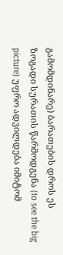გამომდინარე) ბარათების დროს ეს ზოგადი სურათის წარმოდგენა (to see the big picture) უფრო ადვილდება იმიტომ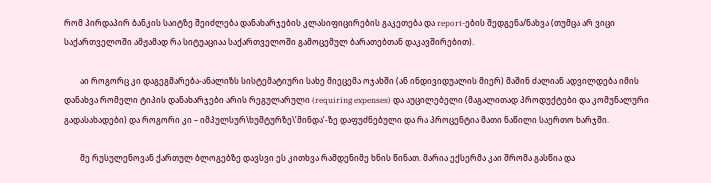რომ პირდაპირ ბანკის საიტზე შეიძლება დანახარჯების კლასიფიცირების გაკეთება და report-ების შედგენა/ნახვა (თუმცა არ ვიცი საქართველოში ამჟამად რა სიტუაციაა საქართველოში გამოცემულ ბარათებთან დაკავშირებით).

        აი როგორც კი დაგეგმარება-ანალიზს სისტემატიური სახე მიეცემა ოჯახში (ან ინდივიდუალის მიერ) მაშინ ძალიან ადვილდება იმის დანახვა რომელი ტიპის დანახარჯები არის რეგულარული (requiring expenses) და აუცილებელი (მაგალითად პროდუქტები და კომუნალური გადასახადები) და როგორი კი – იმპულსურ\ხუშტურზე\’მინდა’-ზე დაფუძნებული და რა პროცენტია მათი ნაწილი საერთო ხარჯში.

        მე რუსულენოვან ქართულ ბლოგებზე დავსვი ეს კითხვა რამდენიმე ხნის წინათ. მარია ექსერმა კაი შრომა გასწია და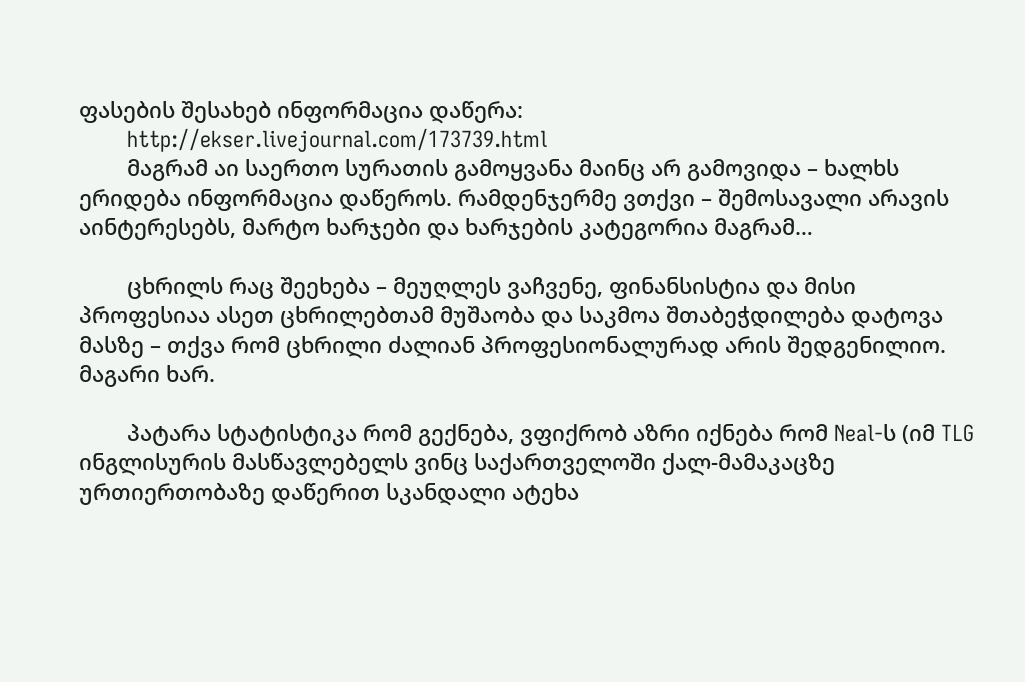ფასების შესახებ ინფორმაცია დაწერა:
        http://ekser.livejournal.com/173739.html
        მაგრამ აი საერთო სურათის გამოყვანა მაინც არ გამოვიდა – ხალხს ერიდება ინფორმაცია დაწეროს. რამდენჯერმე ვთქვი – შემოსავალი არავის აინტერესებს, მარტო ხარჯები და ხარჯების კატეგორია მაგრამ…

        ცხრილს რაც შეეხება – მეუღლეს ვაჩვენე, ფინანსისტია და მისი პროფესიაა ასეთ ცხრილებთამ მუშაობა და საკმოა შთაბეჭდილება დატოვა მასზე – თქვა რომ ცხრილი ძალიან პროფესიონალურად არის შედგენილიო. მაგარი ხარ.

        პატარა სტატისტიკა რომ გექნება, ვფიქრობ აზრი იქნება რომ Neal-ს (იმ TLG ინგლისურის მასწავლებელს ვინც საქართველოში ქალ-მამაკაცზე ურთიერთობაზე დაწერით სკანდალი ატეხა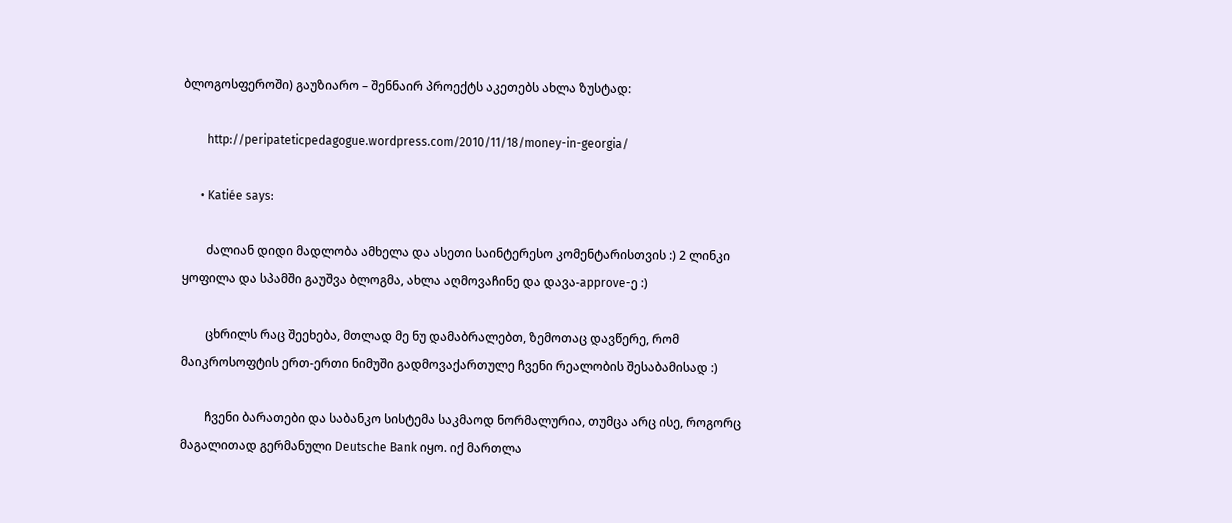ბლოგოსფეროში) გაუზიარო – შენნაირ პროექტს აკეთებს ახლა ზუსტად:

        http://peripateticpedagogue.wordpress.com/2010/11/18/money-in-georgia/

      • Katiée says:

        ძალიან დიდი მადლობა ამხელა და ასეთი საინტერესო კომენტარისთვის :) 2 ლინკი ყოფილა და სპამში გაუშვა ბლოგმა, ახლა აღმოვაჩინე და დავა-approve-ე :)

        ცხრილს რაც შეეხება, მთლად მე ნუ დამაბრალებთ, ზემოთაც დავწერე, რომ მაიკროსოფტის ერთ-ერთი ნიმუში გადმოვაქართულე ჩვენი რეალობის შესაბამისად :)

        ჩვენი ბარათები და საბანკო სისტემა საკმაოდ ნორმალურია, თუმცა არც ისე, როგორც მაგალითად გერმანული Deutsche Bank იყო. იქ მართლა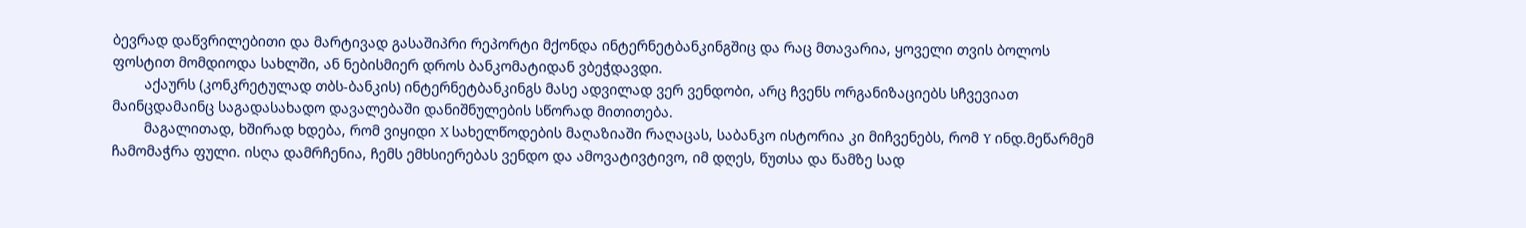ბევრად დაწვრილებითი და მარტივად გასაშიპრი რეპორტი მქონდა ინტერნეტბანკინგშიც და რაც მთავარია, ყოველი თვის ბოლოს ფოსტით მომდიოდა სახლში, ან ნებისმიერ დროს ბანკომატიდან ვბეჭდავდი.
        აქაურს (კონკრეტულად თბს-ბანკის) ინტერნეტბანკინგს მასე ადვილად ვერ ვენდობი, არც ჩვენს ორგანიზაციებს სჩვევიათ მაინცდამაინც საგადასახადო დავალებაში დანიშნულების სწორად მითითება.
        მაგალითად, ხშირად ხდება, რომ ვიყიდი X სახელწოდების მაღაზიაში რაღაცას, საბანკო ისტორია კი მიჩვენებს, რომ Y ინდ.მეწარმემ ჩამომაჭრა ფული. ისღა დამრჩენია, ჩემს ემხსიერებას ვენდო და ამოვატივტივო, იმ დღეს, წუთსა და წამზე სად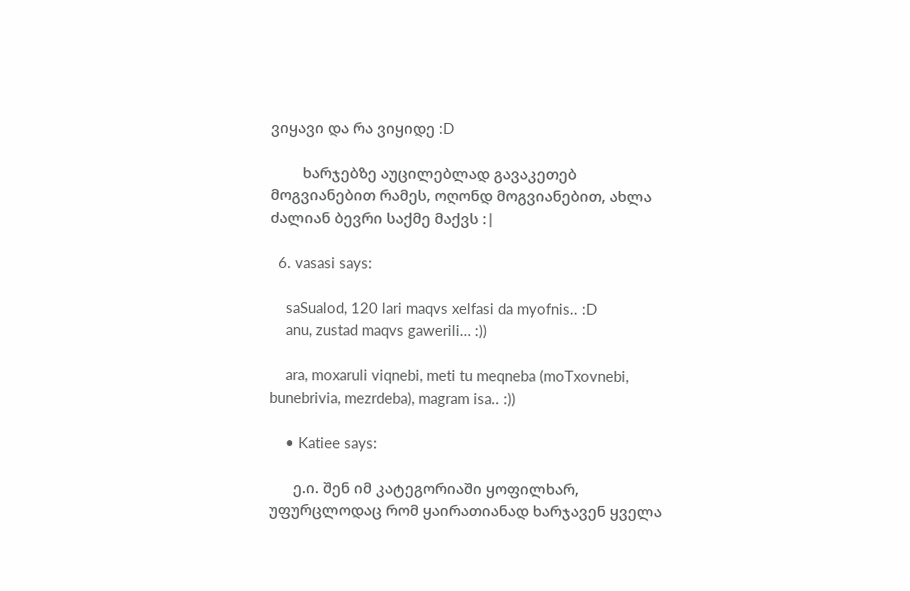ვიყავი და რა ვიყიდე :D

        ხარჯებზე აუცილებლად გავაკეთებ მოგვიანებით რამეს, ოღონდ მოგვიანებით, ახლა ძალიან ბევრი საქმე მაქვს :|

  6. vasasi says:

    saSualod, 120 lari maqvs xelfasi da myofnis.. :D
    anu, zustad maqvs gawerili… :))

    ara, moxaruli viqnebi, meti tu meqneba (moTxovnebi, bunebrivia, mezrdeba), magram isa.. :))

    • Katiee says:

      ე.ი. შენ იმ კატეგორიაში ყოფილხარ, უფურცლოდაც რომ ყაირათიანად ხარჯავენ ყველა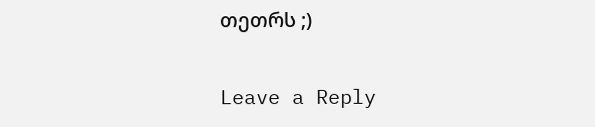თეთრს ;)

Leave a Reply